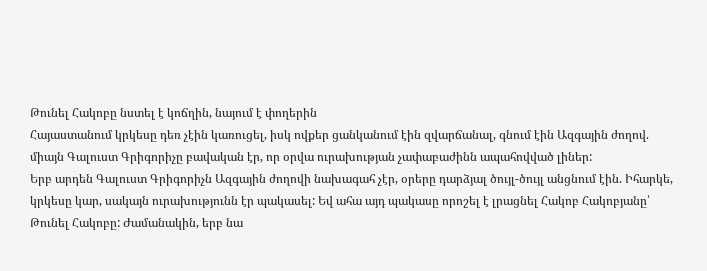Թունել Հակոբը նստել է կոճղին, նայում է փողերին
Հայաստանում կրկեսը դեռ չէին կառուցել, իսկ ովքեր ցանկանում էին զվարճանալ, գնում էին Ազգային ժողով. միայն Գալուստ Գրիգորիչը բավական էր, որ օրվա ուրախության չափաբաժինն ապահովված լիներ:
Երբ արդեն Գալուստ Գրիգորիչն Ազգային ժողովի նախագահ չէր, օրերը դարձյալ ծույլ-ծույլ անցնում էին. Իհարկե, կրկեսը կար, սակայն ուրախությունն էր պակասել: Եվ ահա այդ պակասը որոշել է լրացնել Հակոբ Հակոբյանը՝ Թունել Հակոբը: Ժամանակին, երբ նա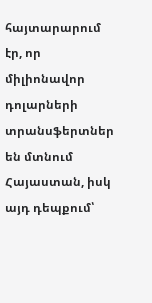հայտարարում էր, որ միլիոնավոր դոլարների տրանսֆերտներ են մտնում Հայաստան, իսկ այդ դեպքում՝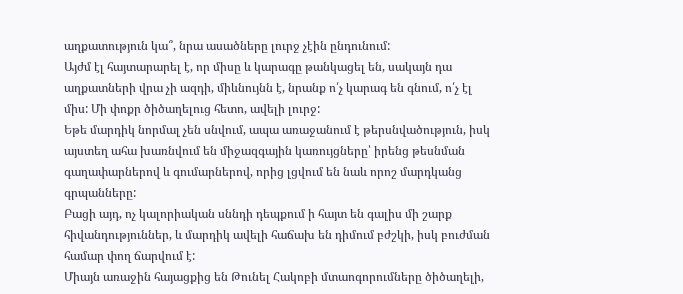աղքատություն կա՞, նրա ասածները լուրջ չէին ընդունում:
Այժմ էլ հայտարարել է, որ միսը և կարագը թանկացել են, սակայն դա աղքատների վրա չի ազդի, միևնույնն է, նրանք ո՛չ կարագ են գնում, ո՛չ էլ միս: Մի փոքր ծիծաղելուց հետո, ավելի լուրջ:
Եթե մարդիկ նորմալ չեն սնվում, ապա առաջանում է թերսնվածություն, իսկ այստեղ ահա խառնվում են միջազգային կառույցները՝ իրենց թեսնման գաղափարներով և գումարներով, որից լցվում են նաև որոշ մարդկանց գրպանները:
Բացի այդ, ոչ կալորիական սննդի դեպքում ի հայտ են գալիս մի շարք հիվանդություններ, և մարդիկ ավելի հաճախ են դիմում բժշկի, իսկ բուժման համար փող ճարվում է:
Միայն առաջին հայացքից են Թունել Հակոբի մտաոգորումները ծիծաղելի,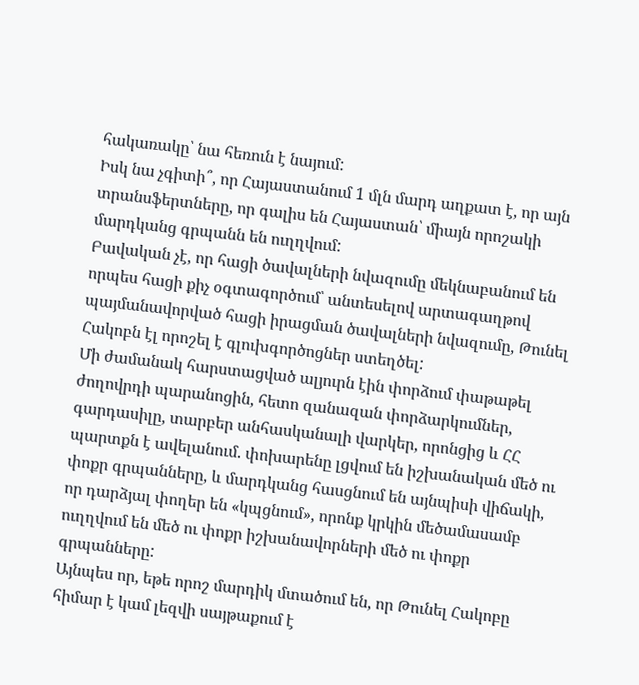հակառակը՝ նա հեռուն է նայում:
Իսկ նա չգիտի՞, որ Հայաստանում 1 մլն մարդ աղքատ է, որ այն տրանսֆերտները, որ գալիս են Հայաստան՝ միայն որոշակի մարդկանց գրպանն են ուղղվում:
Բավական չէ, որ հացի ծավալների նվազումը մեկնաբանում են որպես հացի քիչ օգտագործում՝ անտեսելով արտագաղթով պայմանավորված հացի իրացման ծավալների նվազումը, Թունել Հակոբն էլ որոշել է գլուխգործոցներ ստեղծել:
Մի ժամանակ հարստացված ալյուրն էին փորձում փաթաթել ժողովրդի պարանոցին, հետո զանազան փորձարկումներ, գարդասիլը, տարբեր անհասկանալի վարկեր, որոնցից և ՀՀ պարտքն է ավելանում. փոխարենը լցվում են իշխանական մեծ ու փոքր գրպանները, և մարդկանց հասցնում են այնպիսի վիճակի, որ դարձյալ փողեր են «կպցնում», որոնք կրկին մեծամասամբ ուղղվում են մեծ ու փոքր իշխանավորների մեծ ու փոքր գրպանները:
Այնպես որ, եթե որոշ մարդիկ մտածում են, որ Թունել Հակոբը հիմար է կամ լեզվի սայթաքում է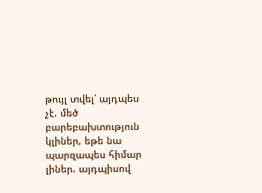թույլ տվել՝ այդպես չէ. մեծ բարեբախտություն կլիներ, եթե նա պարզապես հիմար լիներ. այդպիսով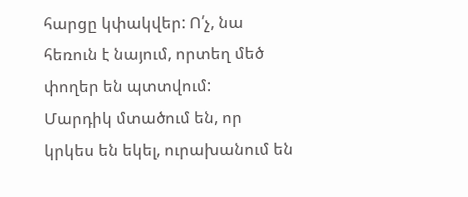հարցը կփակվեր: Ո՛չ, նա հեռուն է նայում, որտեղ մեծ փողեր են պտտվում:
Մարդիկ մտածում են, որ կրկես են եկել, ուրախանում են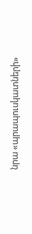նրա «պրապուսկատների»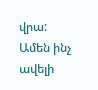վրա:
Ամեն ինչ ավելի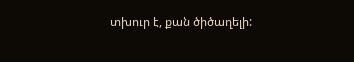տխուր է, քան ծիծաղելի: